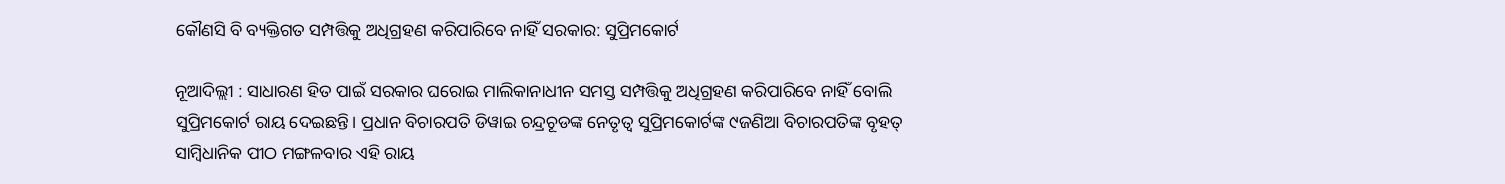କୌଣସି ବି ବ୍ୟକ୍ତିଗତ ସମ୍ପତ୍ତିକୁ ଅଧିଗ୍ରହଣ କରିପାରିବେ ନାହିଁ ସରକାର: ସୁପ୍ରିମକୋର୍ଟ

ନୂଆଦିଲ୍ଲୀ : ସାଧାରଣ ହିତ ପାଇଁ ସରକାର ଘରୋଇ ମାଲିକାନାଧୀନ ସମସ୍ତ ସମ୍ପତ୍ତିକୁ ଅଧିଗ୍ରହଣ କରିପାରିବେ ନାହିଁ ବୋଲି ସୁପ୍ରିମକୋର୍ଟ ରାୟ ଦେଇଛନ୍ତି। ପ୍ରଧାନ ବିଚାରପତି ଡିୱାଇ ଚନ୍ଦ୍ରଚୂଡଙ୍କ ନେତୃତ୍ବ ସୁପ୍ରିମକୋର୍ଟଙ୍କ ୯ଜଣିଆ ବିଚାରପତିଙ୍କ ବୃହତ୍‌ ସାମ୍ବିଧାନିକ ପୀଠ ମଙ୍ଗଳବାର ଏହି ରାୟ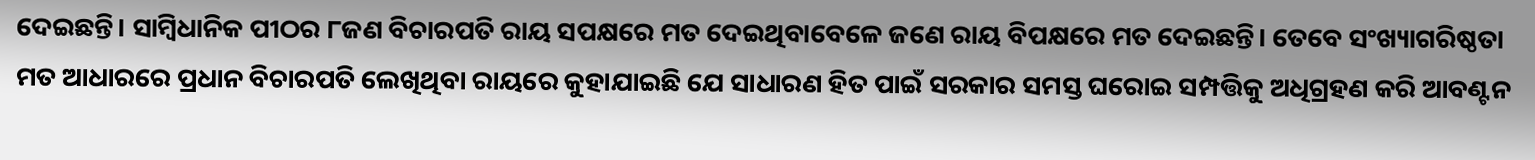ଦେଇଛନ୍ତି। ସାମ୍ବିଧାନିକ ପୀଠର ୮ଜଣ ବିଚାରପତି ରାୟ ସପକ୍ଷରେ ମତ ଦେଇଥିବାବେଳେ ଜଣେ ରାୟ ବିପକ୍ଷରେ ମତ ଦେଇଛନ୍ତି। ତେବେ ସଂଖ୍ୟାଗରିଷ୍ଠତା ମତ ଆଧାରରେ ପ୍ରଧାନ ବିଚାରପତି ଲେଖିଥିବା ରାୟରେ କୁହାଯାଇଛି ଯେ ସାଧାରଣ ହିତ ପାଇଁ ସରକାର ସମସ୍ତ ଘରୋଇ ସମ୍ପତ୍ତିକୁ ଅଧିଗ୍ରହଣ କରି ଆବଣ୍ଟନ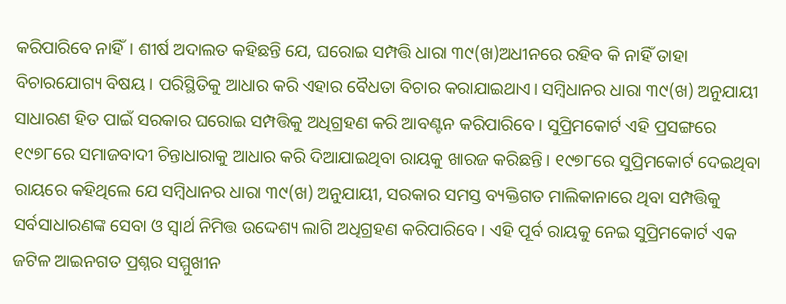କରିପାରିବେ ନାହିଁ। ଶୀର୍ଷ ଅଦାଲତ କହିଛନ୍ତି ଯେ, ଘରୋଇ ସମ୍ପତ୍ତି ଧାରା ୩୯(ଖ)ଅଧୀନରେ ରହିବ କି ନାହିଁ ତାହା ବିଚାରଯୋଗ୍ୟ ବିଷୟ। ପରିସ୍ଥିତିକୁ ଆଧାର କରି ଏହାର ବୈଧତା ବିଚାର କରାଯାଇଥାଏ। ସମ୍ବିଧାନର ଧାରା ୩୯(ଖ) ଅନୁଯାୟୀ ସାଧାରଣ ହିତ ପାଇଁ ସରକାର ଘରୋଇ ସମ୍ପତ୍ତିକୁ ଅଧିଗ୍ରହଣ କରି ଆବଣ୍ଟନ କରିପାରିବେ। ସୁପ୍ରିମକୋର୍ଟ ଏହି ପ୍ରସଙ୍ଗରେ ୧୯୭୮ରେ ସମାଜବାଦୀ ଚିନ୍ତାଧାରାକୁ ଆଧାର କରି ଦିଆଯାଇଥିବା ରାୟକୁ ଖାରଜ କରିଛନ୍ତି। ୧୯୭୮ରେ ସୁପ୍ରିମକୋର୍ଟ ଦେଇଥିବା ରାୟରେ କହିଥିଲେ ଯେ ସମ୍ବିଧାନର ଧାରା ୩୯(ଖ) ଅନୁଯାୟୀ, ସରକାର ସମସ୍ତ ବ୍ୟକ୍ତିଗତ ମାଲିକାନାରେ ଥିବା ସମ୍ପତ୍ତିକୁ ସର୍ବସାଧାରଣଙ୍କ ସେବା ଓ ସ୍ବାର୍ଥ ନିମିତ୍ତ ଉଦ୍ଦେଶ୍ୟ ଲାଗି ଅଧିଗ୍ରହଣ କରିପାରିବେ। ଏହି ପୂର୍ବ ରାୟକୁ ନେଇ ସୁପ୍ରିମକୋର୍ଟ ଏକ ଜଟିଳ ଆଇନଗତ ପ୍ରଶ୍ନର ସମ୍ମୁଖୀନ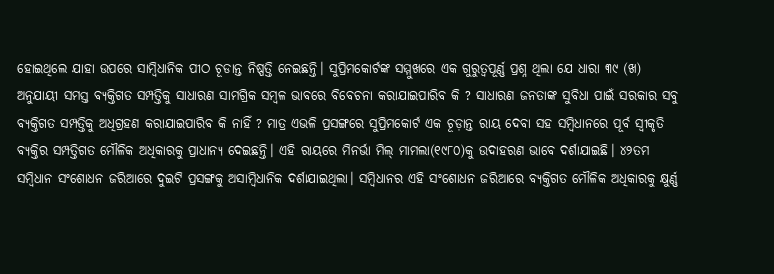ହୋଇଥିଲେ ଯାହା ଉପରେ ସାମ୍ବିଧାନିକ ପୀଠ ଚୂଡାନ୍ତ ନିଷ୍ପତ୍ତି ନେଇଛନ୍ତି। ସୁପ୍ରିମକୋର୍ଟଙ୍କ ସମ୍ମୁଖରେ ଏକ ଗୁରୁତ୍ୱପୂର୍ଣ୍ଣ ପ୍ରଶ୍ନ ଥିଲା ଯେ ଧାରା ୩୯ (ଖ) ଅନୁଯାୟୀ ସମସ୍ତ ବ୍ୟକ୍ତିଗତ ସମ୍ପତ୍ତିକୁ ସାଧାରଣ ସାମଗ୍ରିକ ସମ୍ବଳ ଭାବରେ ବିବେଚନା କରାଯାଇପାରିବ କି ? ସାଧାରଣ ଜନତାଙ୍କ ସୁବିଧା ପାଇଁ ସରକାର ସବୁ ବ୍ୟକ୍ତିଗତ ସମ୍ପତ୍ତିକୁ ଅଧିଗ୍ରହଣ କରାଯାଇପାରିବ କି ନାହିଁ ? ମାତ୍ର ଏଭଳି ପ୍ରସଙ୍ଗରେ ସୁପ୍ରିମକୋର୍ଟ ଏକ ଚୂଡ଼ାନ୍ତ ରାୟ ଦେବା ସହ ସମ୍ବିଧାନରେ ପୂର୍ବ ସ୍ବୀକୃତି ବ୍ୟକ୍ତିର ସମ୍ପତ୍ତିଗତ ମୌଳିକ ଅଧିକାରକୁ ପ୍ରାଧାନ୍ୟ ଦେଇଛନ୍ତି। ଏହି ରାୟରେ ମିନର୍ଭା ମିଲ୍‌ ମାମଲା(୧୯୮୦)କୁ ଉଦାହରଣ ଭାବେ ଦର୍ଶାଯାଇଛି। ୪୨ତମ ସମ୍ବିଧାନ ସଂଶୋଧନ ଜରିଆରେ ଦୁଇଟି ପ୍ରସଙ୍ଗକୁ ଅସାମ୍ବିଧାନିକ ଦର୍ଶାଯାଇଥିଲା। ସମ୍ବିଧାନର ଏହି ସଂଶୋଧନ ଜରିଆରେ ବ୍ୟକ୍ତିଗତ ମୌଳିକ ଅଧିକାରକୁ କ୍ଷୁର୍ଣ୍ଣ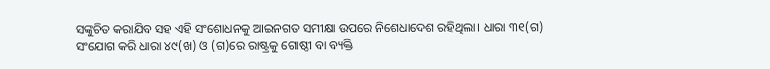ସଙ୍କୁଚିତ କରାଯିବ ସହ ଏହି ସଂଶୋଧନକୁ ଆଇନଗତ ସମୀକ୍ଷା ଉପରେ ନିଶେଧାଦେଶ ରହିଥିଲା। ଧାରା ୩୧(ଗ) ସଂଯୋଗ କରି ଧାରା ୪୯(ଖ) ଓ (ଗ)ରେ ରାଷ୍ଟ୍ରକୁ ଗୋଷ୍ଠୀ ବା ବ୍ୟକ୍ତି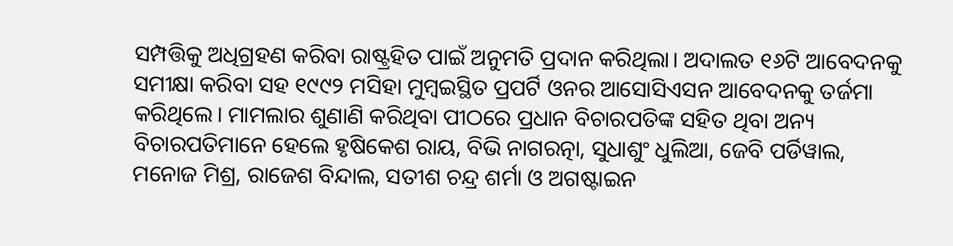ସମ୍ପତ୍ତିକୁ ଅଧିଗ୍ରହଣ କରିବା ରାଷ୍ଟ୍ରହିତ ପାଇଁ ଅନୁମତି ପ୍ରଦାନ କରିଥିଲା। ଅଦାଲତ ୧୬ଟି ଆବେଦନକୁ ସମୀକ୍ଷା କରିବା ସହ ୧୯୯୨ ମସିହା ମୁମ୍ବଇସ୍ଥିତ ପ୍ରପର୍ଟି ଓନର ଆସୋସିଏସନ ଆବେଦନକୁ ତର୍ଜମା କରିଥିଲେ। ମାମଲାର ଶୁଣାଣି କରିଥିବା ପୀଠରେ ପ୍ରଧାନ ବିଚାରପତିଙ୍କ ସହିତ ଥିବା ଅନ୍ୟ ବିଚାରପତିମାନେ ହେଲେ ହୃଷିକେଶ ରାୟ, ବିଭି ନାଗରତ୍ନା, ସୁଧାଶୁଂ ଧୁଲିଆ, ଜେବି ପର୍ଡିୱାଲ, ମନୋଜ ମିଶ୍ର, ରାଜେଶ ବିନ୍ଦାଲ, ସତୀଶ ଚନ୍ଦ୍ର ଶର୍ମା ଓ ଅଗଷ୍ଟାଇନ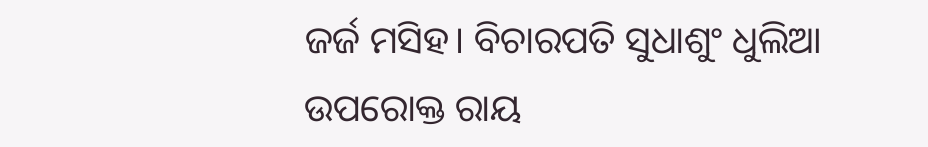ଜର୍ଜ ମସିହ। ବିଚାରପତି ସୁଧାଶୁଂ ଧୁଲିଆ ଉପରୋକ୍ତ ରାୟ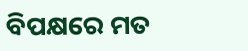ବିପକ୍ଷରେ ମତ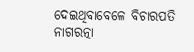ଦେଇଥିବାବେଳେ ବିଚାରପତି ନାଗରତ୍ନା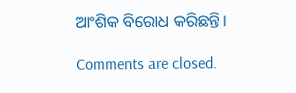ଆଂଶିକ ବିରୋଧ କରିଛନ୍ତି।

Comments are closed.